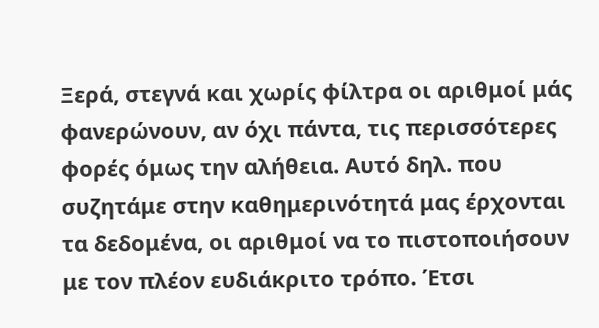Ξερά, στεγνά και χωρίς φίλτρα οι αριθμοί μάς φανερώνουν, αν όχι πάντα, τις περισσότερες φορές όμως την αλήθεια. Αυτό δηλ. που συζητάμε στην καθημερινότητά μας έρχονται τα δεδομένα, οι αριθμοί να το πιστοποιήσουν με τον πλέον ευδιάκριτο τρόπο. Έτσι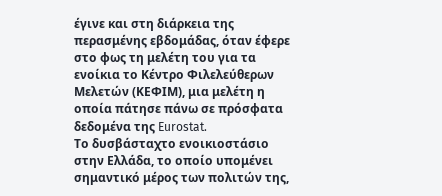έγινε και στη διάρκεια της περασμένης εβδομάδας, όταν έφερε στο φως τη μελέτη του για τα ενοίκια το Κέντρο Φιλελεύθερων Μελετών (ΚΕΦΙΜ), μια μελέτη η οποία πάτησε πάνω σε πρόσφατα δεδομένα της Eurostat.
Το δυσβάσταχτο ενοικιοστάσιο στην Ελλάδα, το οποίο υπομένει σημαντικό μέρος των πολιτών της,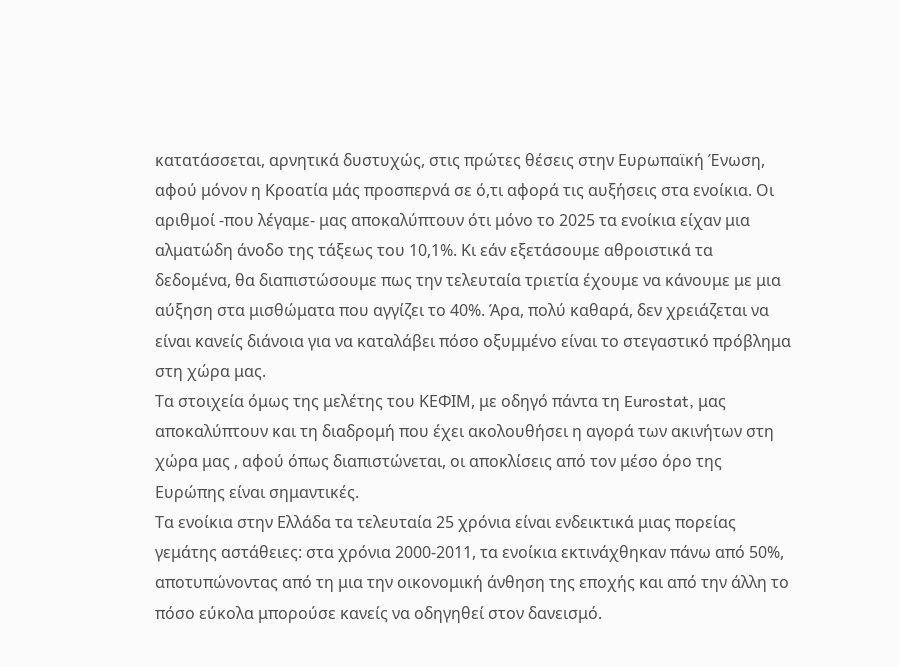κατατάσσεται, αρνητικά δυστυχώς, στις πρώτες θέσεις στην Ευρωπαϊκή Ένωση, αφού μόνον η Κροατία μάς προσπερνά σε ό,τι αφορά τις αυξήσεις στα ενοίκια. Οι αριθμοί -που λέγαμε- μας αποκαλύπτουν ότι μόνο το 2025 τα ενοίκια είχαν μια αλματώδη άνοδο της τάξεως του 10,1%. Κι εάν εξετάσουμε αθροιστικά τα δεδομένα, θα διαπιστώσουμε πως την τελευταία τριετία έχουμε να κάνουμε με μια αύξηση στα μισθώματα που αγγίζει το 40%. Άρα, πολύ καθαρά, δεν χρειάζεται να είναι κανείς διάνοια για να καταλάβει πόσο οξυμμένο είναι το στεγαστικό πρόβλημα στη χώρα μας.
Τα στοιχεία όμως της μελέτης του ΚΕΦΙΜ, με οδηγό πάντα τη Eurostat, μας αποκαλύπτουν και τη διαδρομή που έχει ακολουθήσει η αγορά των ακινήτων στη χώρα μας , αφού όπως διαπιστώνεται, οι αποκλίσεις από τον μέσο όρο της Ευρώπης είναι σημαντικές.
Τα ενοίκια στην Ελλάδα τα τελευταία 25 χρόνια είναι ενδεικτικά μιας πορείας γεμάτης αστάθειες: στα χρόνια 2000-2011, τα ενοίκια εκτινάχθηκαν πάνω από 50%, αποτυπώνοντας από τη μια την οικονομική άνθηση της εποχής και από την άλλη το πόσο εύκολα μπορούσε κανείς να οδηγηθεί στον δανεισμό.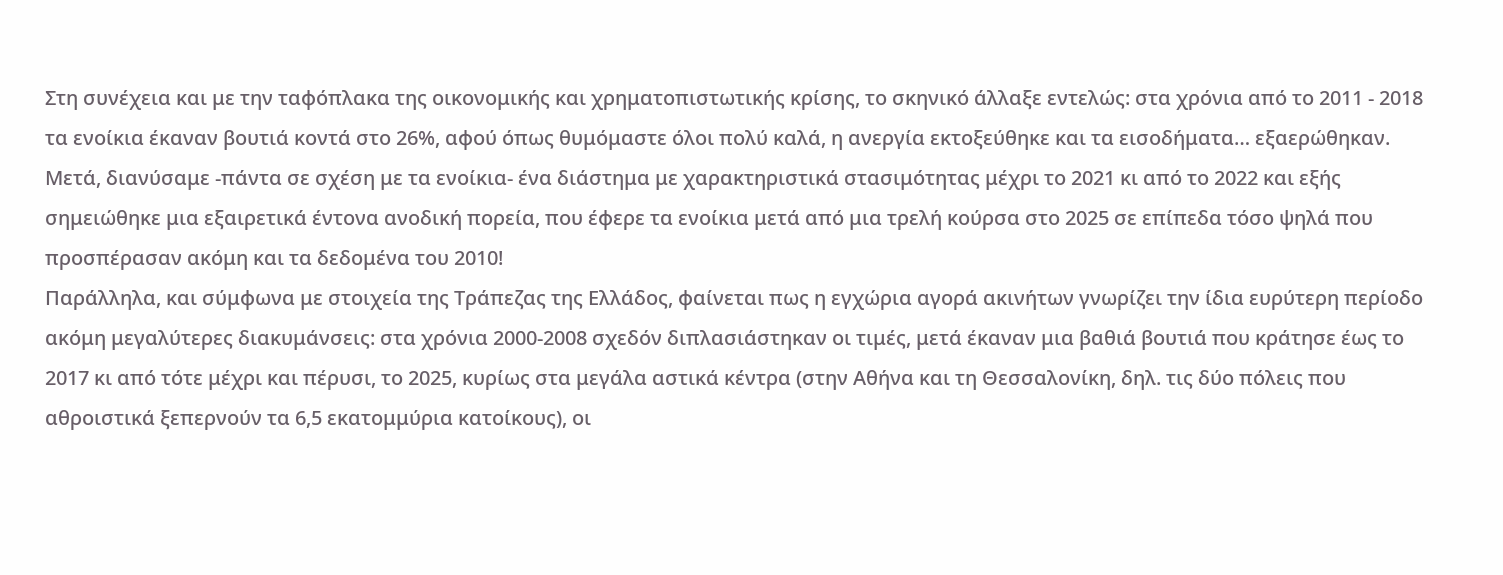Στη συνέχεια και με την ταφόπλακα της οικονομικής και χρηματοπιστωτικής κρίσης, το σκηνικό άλλαξε εντελώς: στα χρόνια από το 2011 - 2018 τα ενοίκια έκαναν βουτιά κοντά στο 26%, αφού όπως θυμόμαστε όλοι πολύ καλά, η ανεργία εκτοξεύθηκε και τα εισοδήματα… εξαερώθηκαν. Μετά, διανύσαμε -πάντα σε σχέση με τα ενοίκια- ένα διάστημα με χαρακτηριστικά στασιμότητας μέχρι το 2021 κι από το 2022 και εξής σημειώθηκε μια εξαιρετικά έντονα ανοδική πορεία, που έφερε τα ενοίκια μετά από μια τρελή κούρσα στο 2025 σε επίπεδα τόσο ψηλά που προσπέρασαν ακόμη και τα δεδομένα του 2010!
Παράλληλα, και σύμφωνα με στοιχεία της Τράπεζας της Ελλάδος, φαίνεται πως η εγχώρια αγορά ακινήτων γνωρίζει την ίδια ευρύτερη περίοδο ακόμη μεγαλύτερες διακυμάνσεις: στα χρόνια 2000-2008 σχεδόν διπλασιάστηκαν οι τιμές, μετά έκαναν μια βαθιά βουτιά που κράτησε έως το 2017 κι από τότε μέχρι και πέρυσι, το 2025, κυρίως στα μεγάλα αστικά κέντρα (στην Αθήνα και τη Θεσσαλονίκη, δηλ. τις δύο πόλεις που αθροιστικά ξεπερνούν τα 6,5 εκατομμύρια κατοίκους), οι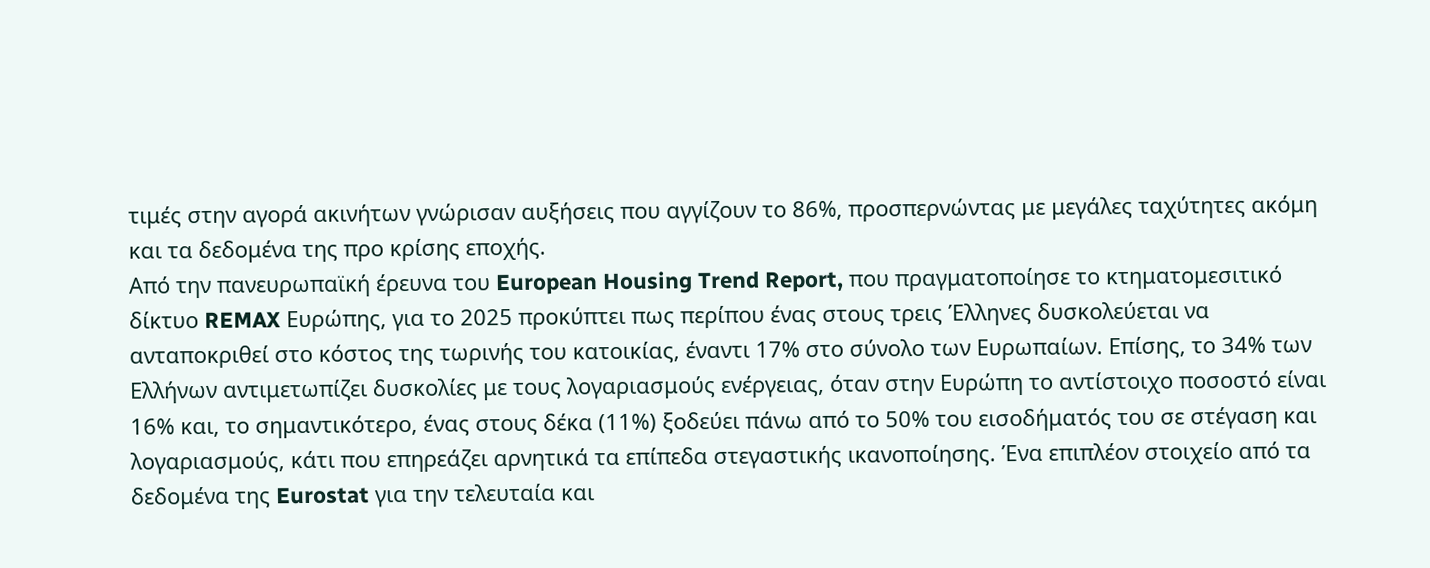τιμές στην αγορά ακινήτων γνώρισαν αυξήσεις που αγγίζουν το 86%, προσπερνώντας με μεγάλες ταχύτητες ακόμη και τα δεδομένα της προ κρίσης εποχής.
Από την πανευρωπαϊκή έρευνα του European Housing Trend Report, που πραγματοποίησε το κτηματομεσιτικό δίκτυο REMAX Ευρώπης, για το 2025 προκύπτει πως περίπου ένας στους τρεις Έλληνες δυσκολεύεται να ανταποκριθεί στο κόστος της τωρινής του κατοικίας, έναντι 17% στο σύνολο των Ευρωπαίων. Επίσης, το 34% των Ελλήνων αντιμετωπίζει δυσκολίες με τους λογαριασμούς ενέργειας, όταν στην Ευρώπη το αντίστοιχο ποσοστό είναι 16% και, το σημαντικότερο, ένας στους δέκα (11%) ξοδεύει πάνω από το 50% του εισοδήματός του σε στέγαση και λογαριασμούς, κάτι που επηρεάζει αρνητικά τα επίπεδα στεγαστικής ικανοποίησης. Ένα επιπλέον στοιχείο από τα δεδομένα της Eurostat για την τελευταία και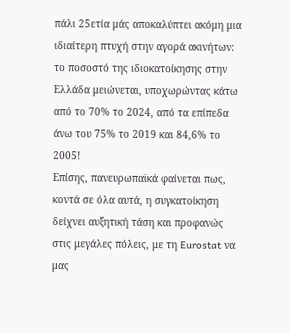πάλι 25ετία μάς αποκαλύπτει ακόμη μια ιδιαίτερη πτυχή στην αγορά ακινήτων: το ποσοστό της ιδιοκατοίκησης στην Ελλάδα μειώνεται, υποχωρώντας κάτω από το 70% το 2024, από τα επίπεδα άνω του 75% το 2019 και 84,6% το 2005!
Επίσης, πανευρωπαϊκά φαίνεται πως, κοντά σε όλα αυτά, η συγκατοίκηση δείχνει αυξητική τάση και προφανώς στις μεγάλες πόλεις, με τη Eurostat να μας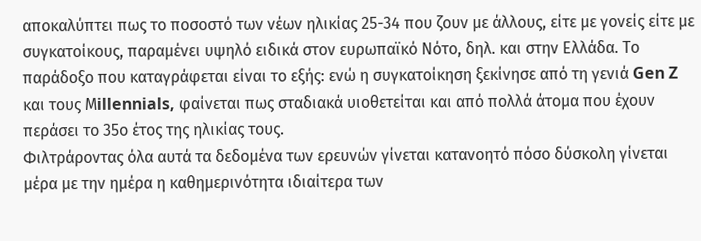αποκαλύπτει πως το ποσοστό των νέων ηλικίας 25-34 που ζουν με άλλους, είτε με γονείς είτε με συγκατοίκους, παραμένει υψηλό ειδικά στον ευρωπαϊκό Νότο, δηλ. και στην Ελλάδα. Το παράδοξο που καταγράφεται είναι το εξής: ενώ η συγκατοίκηση ξεκίνησε από τη γενιά Gen Z και τους Μillennials, φαίνεται πως σταδιακά υιοθετείται και από πολλά άτομα που έχουν περάσει το 35ο έτος της ηλικίας τους.
Φιλτράροντας όλα αυτά τα δεδομένα των ερευνών γίνεται κατανοητό πόσο δύσκολη γίνεται μέρα με την ημέρα η καθημερινότητα ιδιαίτερα των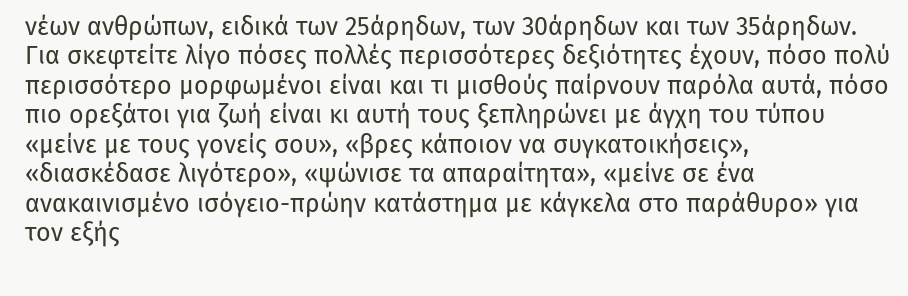νέων ανθρώπων, ειδικά των 25άρηδων, των 30άρηδων και των 35άρηδων. Για σκεφτείτε λίγο πόσες πολλές περισσότερες δεξιότητες έχουν, πόσο πολύ περισσότερο μορφωμένοι είναι και τι μισθούς παίρνουν παρόλα αυτά, πόσο πιο ορεξάτοι για ζωή είναι κι αυτή τους ξεπληρώνει με άγχη του τύπου «μείνε με τους γονείς σου», «βρες κάποιον να συγκατοικήσεις», «διασκέδασε λιγότερο», «ψώνισε τα απαραίτητα», «μείνε σε ένα ανακαινισμένο ισόγειο-πρώην κατάστημα με κάγκελα στο παράθυρο» για τον εξής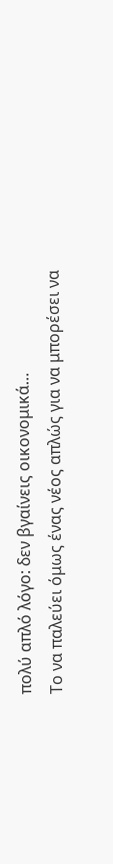πολύ απλό λόγο: δεν βγαίνεις οικονομικά…
Το να παλεύει όμως ένας νέος απλώς για να μπορέσει να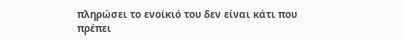πληρώσει το ενοίκιό του δεν είναι κάτι που πρέπει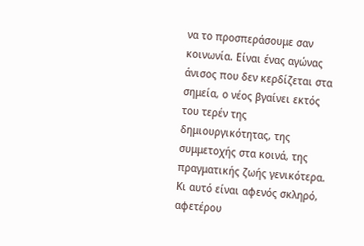να το προσπεράσουμε σαν κοινωνία. Είναι ένας αγώνας άνισος που δεν κερδίζεται στα σημεία, ο νέος βγαίνει εκτός του τερέν της δημιουργικότητας, της συμμετοχής στα κοινά, της πραγματικής ζωής γενικότερα. Κι αυτό είναι αφενός σκληρό, αφετέρου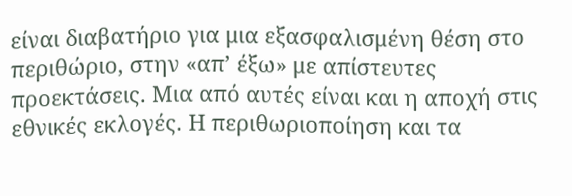είναι διαβατήριο για μια εξασφαλισμένη θέση στο περιθώριο, στην «απ’ έξω» με απίστευτες προεκτάσεις. Μια από αυτές είναι και η αποχή στις εθνικές εκλογές. Η περιθωριοποίηση και τα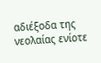αδιέξοδα της νεολαίας ενίοτε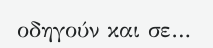οδηγούν και σε…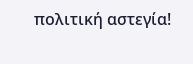πολιτική αστεγία!